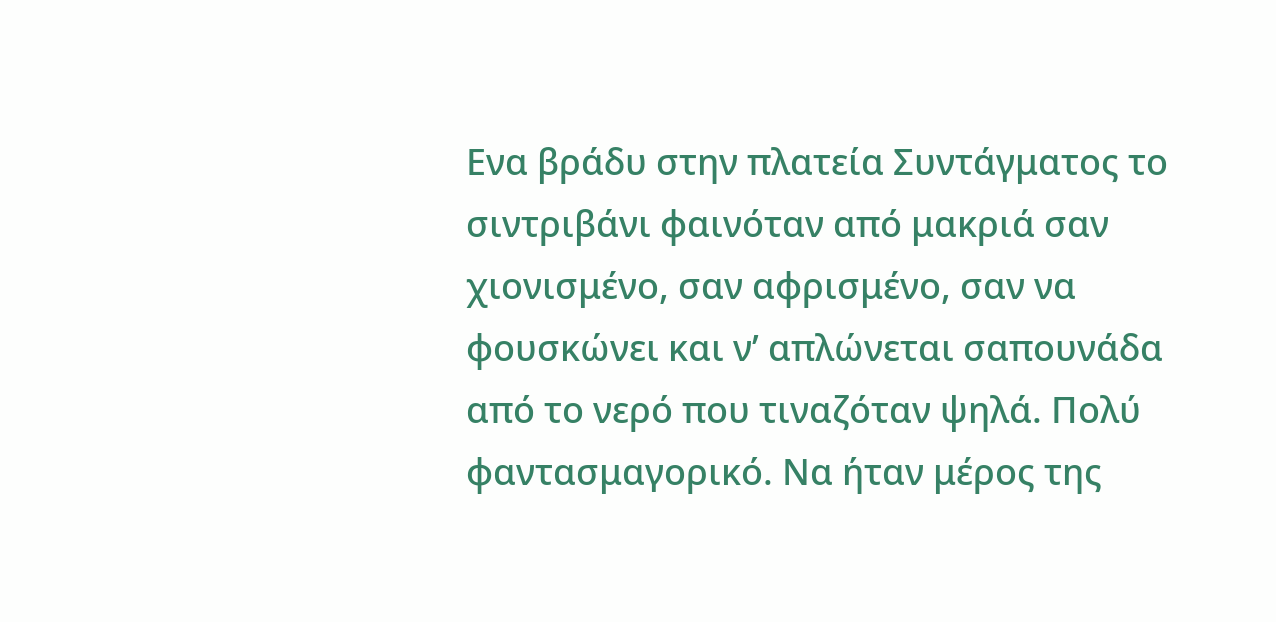Ενα βράδυ στην πλατεία Συντάγματος το σιντριβάνι φαινόταν από μακριά σαν χιονισμένο, σαν αφρισμένο, σαν να φουσκώνει και ν’ απλώνεται σαπουνάδα από το νερό που τιναζόταν ψηλά. Πολύ φαντασμαγορικό. Να ήταν μέρος της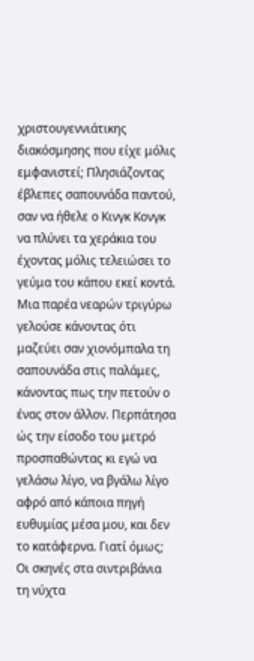χριστουγεννιάτικης διακόσμησης που είχε μόλις εμφανιστεί; Πλησιάζοντας έβλεπες σαπουνάδα παντού, σαν να ήθελε ο Κινγκ Κονγκ να πλύνει τα χεράκια του έχοντας μόλις τελειώσει το γεύμα του κάπου εκεί κοντά.
Μια παρέα νεαρών τριγύρω γελούσε κάνοντας ότι μαζεύει σαν χιονόμπαλα τη σαπουνάδα στις παλάμες, κάνοντας πως την πετούν ο ένας στον άλλον. Περπάτησα ώς την είσοδο του μετρό προσπαθώντας κι εγώ να γελάσω λίγο, να βγάλω λίγο αφρό από κάποια πηγή ευθυμίας μέσα μου, και δεν το κατάφερνα. Γιατί όμως;
Οι σκηνές στα σιντριβάνια τη νύχτα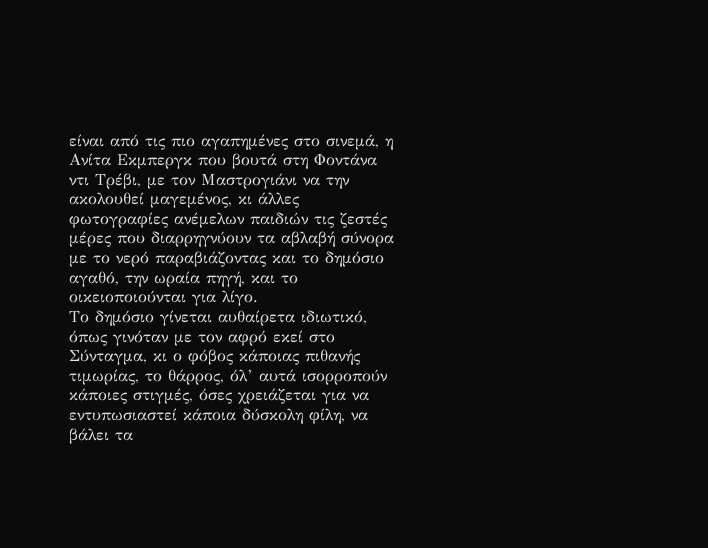είναι από τις πιο αγαπημένες στο σινεμά, η Ανίτα Εκμπεργκ που βουτά στη Φοντάνα ντι Τρέβι, με τον Μαστρογιάνι να την ακολουθεί μαγεμένος, κι άλλες φωτογραφίες ανέμελων παιδιών τις ζεστές μέρες που διαρρηγνύουν τα αβλαβή σύνορα με το νερό παραβιάζοντας και το δημόσιο αγαθό, την ωραία πηγή, και το οικειοποιούνται για λίγο.
Το δημόσιο γίνεται αυθαίρετα ιδιωτικό, όπως γινόταν με τον αφρό εκεί στο Σύνταγμα, κι ο φόβος κάποιας πιθανής τιμωρίας, το θάρρος, όλ’ αυτά ισορροπούν κάποιες στιγμές, όσες χρειάζεται για να εντυπωσιαστεί κάποια δύσκολη φίλη, να βάλει τα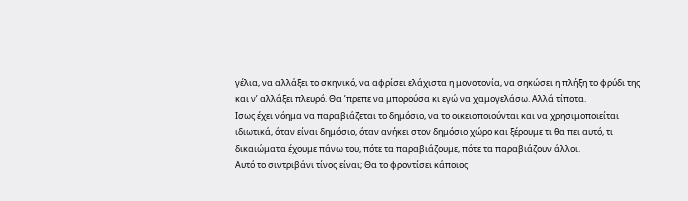γέλια, να αλλάξει το σκηνικό, να αφρίσει ελάχιστα η μονοτονία, να σηκώσει η πλήξη το φρύδι της και ν’ αλλάξει πλευρό. Θα ’πρεπε να μπορούσα κι εγώ να χαμογελάσω. Αλλά τίποτα.
Ισως έχει νόημα να παραβιάζεται το δημόσιο, να το οικειοποιούνται και να χρησιμοποιείται ιδιωτικά, όταν είναι δημόσιο, όταν ανήκει στον δημόσιο χώρο και ξέρουμε τι θα πει αυτό, τι δικαιώματα έχουμε πάνω του, πότε τα παραβιάζουμε, πότε τα παραβιάζουν άλλοι.
Αυτό το σιντριβάνι τίνος είναι; Θα το φροντίσει κάποιος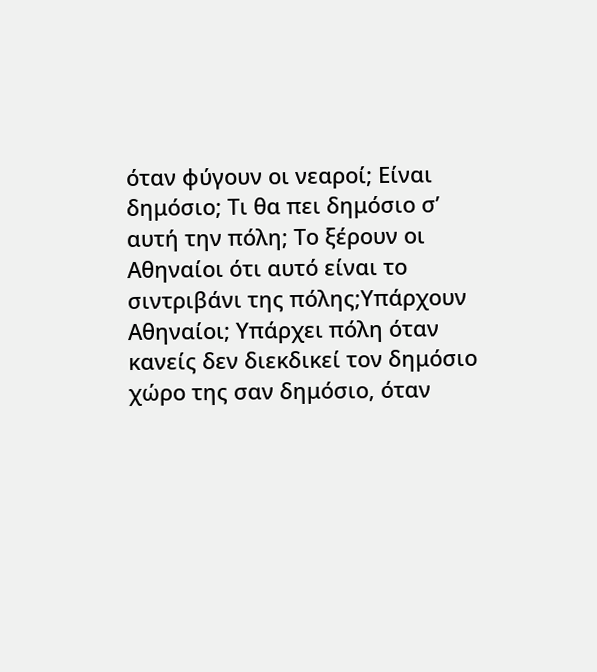όταν φύγουν οι νεαροί; Είναι δημόσιο; Τι θα πει δημόσιο σ’ αυτή την πόλη; Το ξέρουν οι Αθηναίοι ότι αυτό είναι το σιντριβάνι της πόλης;Υπάρχουν Αθηναίοι; Υπάρχει πόλη όταν κανείς δεν διεκδικεί τον δημόσιο χώρο της σαν δημόσιο, όταν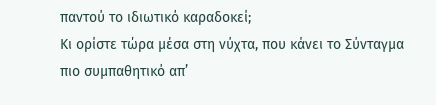παντού το ιδιωτικό καραδοκεί;
Κι ορίστε τώρα μέσα στη νύχτα, που κάνει το Σύνταγμα πιο συμπαθητικό απ’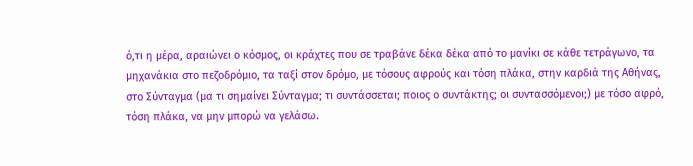ό,τι η μέρα, αραιώνει ο κόσμος, οι κράχτες που σε τραβάνε δέκα δέκα από το μανίκι σε κάθε τετράγωνο, τα μηχανάκια στο πεζοδρόμιο, τα ταξί στον δρόμο, με τόσους αφρούς και τόση πλάκα, στην καρδιά της Αθήνας, στο Σύνταγμα (μα τι σημαίνει Σύνταγμα; τι συντάσσεται; ποιος ο συντάκτης; οι συντασσόμενοι;) με τόσο αφρό, τόση πλάκα, να μην μπορώ να γελάσω.